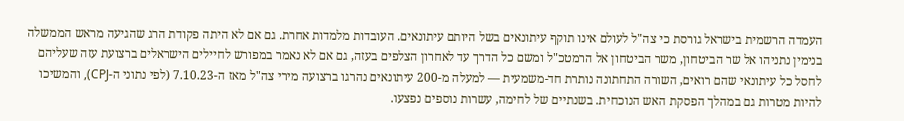העמדה הרשמית בישראל גורסת כי צה"ל לעולם אינו תוקף עיתונאים בשל היותם עיתונאים. העובדות מלמדות אחרת. גם אם לא היתה פקודת הרג שהגיעה מראש הממשלה בנימין נתניהו אל שר הביטחון, משר הביטחון אל הרמטכ"ל ומשם כל הדרך עד לאחרון הצלפים בעזה, גם אם לא נאמר במפורש לחיילים הישראלים ברצועת עזה שעליהם לחסל כל עיתונאי שהם רואים, השורה התחתונה נותרת חד-משמעית — למעלה מ-200 עיתונאים נהרגו ברצועה מירי צה"ל מאז ה-7.10.23 (לפי נתוני ה-CPJ), והמשיכו להיות מטרות גם במהלך הפסקת האש הנוכחית. בשנתיים של לחימה, עשרות נוספים נפצעו.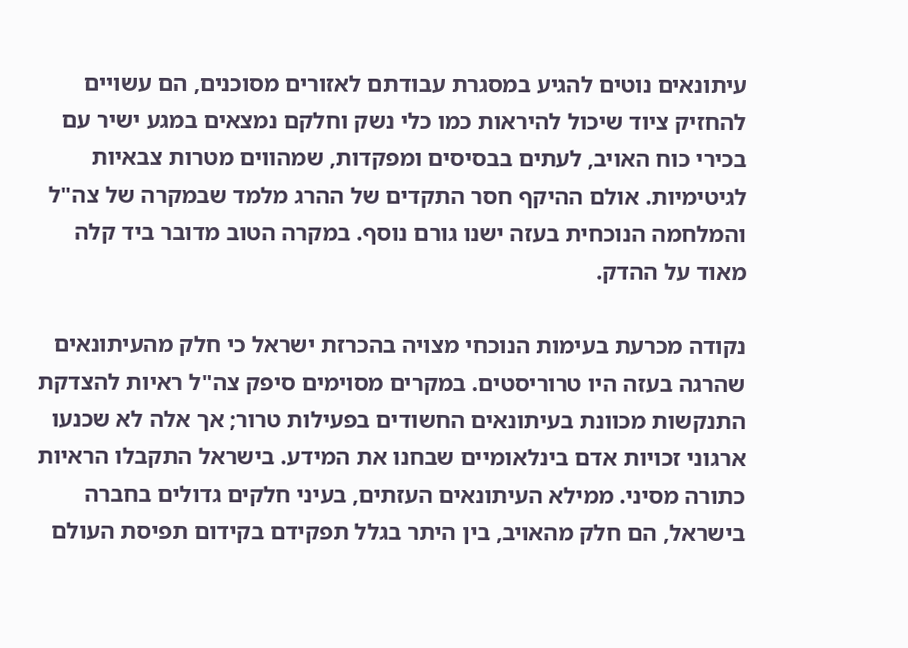עיתונאים נוטים להגיע במסגרת עבודתם לאזורים מסוכנים, הם עשויים להחזיק ציוד שיכול להיראות כמו כלי נשק וחלקם נמצאים במגע ישיר עם בכירי כוח האויב, לעתים בבסיסים ומפקדות, שמהווים מטרות צבאיות לגיטימיות. אולם ההיקף חסר התקדים של ההרג מלמד שבמקרה של צה"ל והמלחמה הנוכחית בעזה ישנו גורם נוסף. במקרה הטוב מדובר ביד קלה מאוד על ההדק.

נקודה מכרעת בעימות הנוכחי מצויה בהכרזת ישראל כי חלק מהעיתונאים שהרגה בעזה היו טרוריסטים. במקרים מסוימים סיפק צה"ל ראיות להצדקת התנקשות מכוונת בעיתונאים החשודים בפעילות טרור; אך אלה לא שכנעו ארגוני זכויות אדם בינלאומיים שבחנו את המידע. בישראל התקבלו הראיות כתורה מסיני. ממילא העיתונאים העזתים, בעיני חלקים גדולים בחברה בישראל, הם חלק מהאויב, בין היתר בגלל תפקידם בקידום תפיסת העולם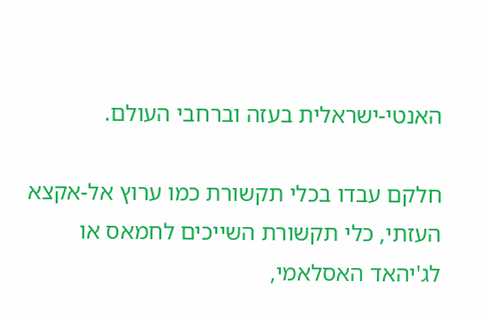האנטי-ישראלית בעזה וברחבי העולם.

חלקם עבדו בכלי תקשורת כמו ערוץ אל-אקצא העזתי, כלי תקשורת השייכים לחמאס או לג'יהאד האסלאמי,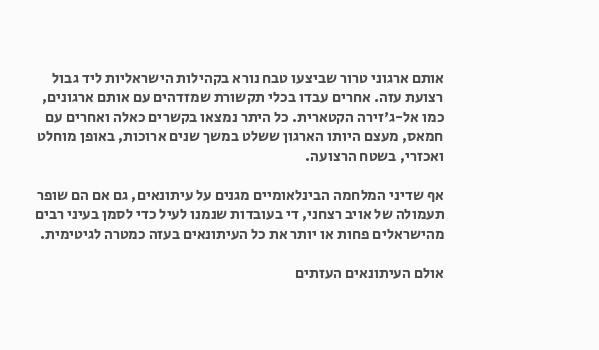אותם ארגוני טרור שביצעו טבח נורא בקהילות הישראליות ליד גבול רצועת עזה. אחרים עבדו בכלי תקשורת שמזדהים עם אותם ארגונים, כמו אל-ג'זירה הקטארית. כל היתר נמצאו בקשרים כאלה ואחרים עם חמאס, מעצם היותו הארגון ששלט במשך שנים ארוכות, באופן מוחלט ואכזרי, בשטח הרצועה.

אף שדיני המלחמה הבינלאומיים מגנים על עיתונאים, גם אם הם שופר תעמולה של אויב רצחני, די בעובדות שנמנו לעיל כדי לסמן בעיני רבים מהישראלים פחות או יותר את כל העיתונאים בעזה כמטרה לגיטימית.

אולם העיתונאים העזתים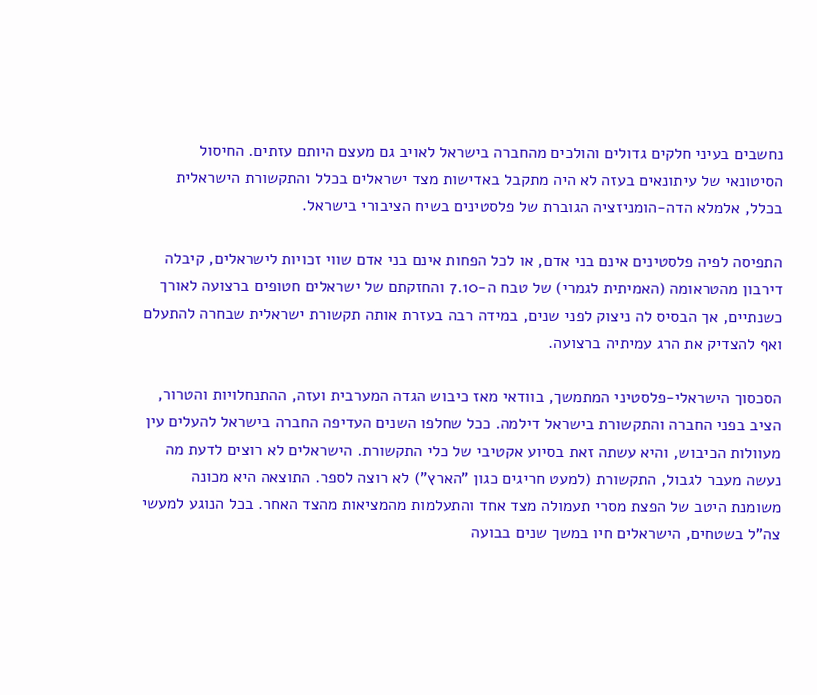נחשבים בעיני חלקים גדולים והולכים מהחברה בישראל לאויב גם מעצם היותם עזתים. החיסול הסיטונאי של עיתונאים בעזה לא היה מתקבל באדישות מצד ישראלים בכלל והתקשורת הישראלית בכלל, אלמלא הדה-הומניזציה הגוברת של פלסטינים בשיח הציבורי בישראל.

התפיסה לפיה פלסטינים אינם בני אדם, או לכל הפחות אינם בני אדם שווי זכויות לישראלים, קיבלה דירבון מהטראומה (האמיתית לגמרי) של טבח ה-7.10 והחזקתם של ישראלים חטופים ברצועה לאורך כשנתיים, אך הבסיס לה ניצוק לפני שנים, במידה רבה בעזרת אותה תקשורת ישראלית שבחרה להתעלם ואף להצדיק את הרג עמיתיה ברצועה.

הסכסוך הישראלי-פלסטיני המתמשך, בוודאי מאז כיבוש הגדה המערבית ועזה, ההתנחלויות והטרור, הציב בפני החברה והתקשורת בישראל דילמה. ככל שחלפו השנים העדיפה החברה בישראל להעלים עין מעוולות הכיבוש, והיא עשתה זאת בסיוע אקטיבי של כלי התקשורת. הישראלים לא רוצים לדעת מה נעשה מעבר לגבול, התקשורת (למעט חריגים כגון "הארץ") לא רוצה לספר. התוצאה היא מכונה משומנת היטב של הפצת מסרי תעמולה מצד אחד והתעלמות מהמציאות מהצד האחר. בכל הנוגע למעשי צה"ל בשטחים, הישראלים חיו במשך שנים בבועה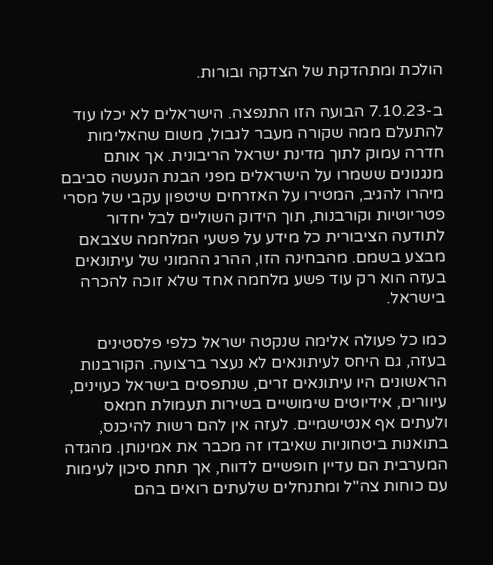הולכת ומתהדקת של הצדקה ובורות.

ב-7.10.23 הבועה הזו התנפצה. הישראלים לא יכלו עוד להתעלם ממה שקורה מעבר לגבול, משום שהאלימות חדרה עמוק לתוך מדינת ישראל הריבונית. אך אותם מנגנונים ששמרו על הישראלים מפני הבנת הנעשה סביבם מיהרו להגיב, המטירו על האזרחים שיטפון עקבי של מסרי פטריוטיות וקורבנות, תוך הידוק השוליים לבל יחדור לתודעה הציבורית כל מידע על פשעי המלחמה שצבאם מבצע בשמם. מהבחינה הזו, ההרג ההמוני של עיתונאים בעזה הוא רק עוד פשע מלחמה אחד שלא זוכה להכרה בישראל.

כמו כל פעולה אלימה שנקטה ישראל כלפי פלסטינים בעזה, גם היחס לעיתונאים לא נעצר ברצועה. הקורבנות הראשונים היו עיתונאים זרים, שנתפסים בישראל כעוינים, עיוורים, אידיוטים שימושיים בשירות תעמולת חמאס ולעתים אף אנטישמיים. לעזה אין להם רשות להיכנס, בתואנות ביטחוניות שאיבדו זה מכבר את אמינותן. מהגדה המערבית הם עדיין חופשיים לדווח, אך תחת סיכון לעימות עם כוחות צה"ל ומתנחלים שלעתים רואים בהם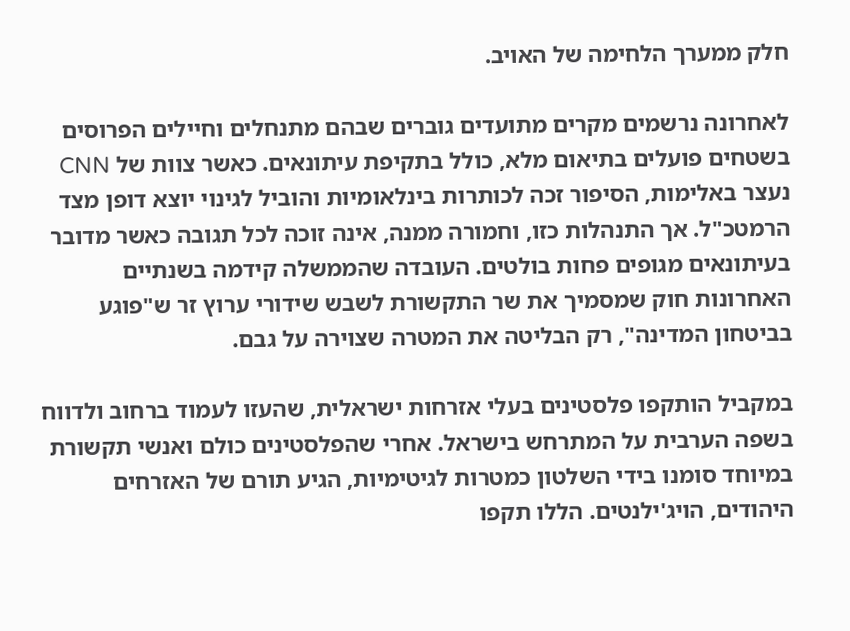חלק ממערך הלחימה של האויב.

לאחרונה נרשמים מקרים מתועדים גוברים שבהם מתנחלים וחיילים הפרוסים בשטחים פועלים בתיאום מלא, כולל בתקיפת עיתונאים. כאשר צוות של CNN נעצר באלימות, הסיפור זכה לכותרות בינלאומיות והוביל לגינוי יוצא דופן מצד הרמטכ"ל. אך התנהלות כזו, וחמורה ממנה, אינה זוכה לכל תגובה כאשר מדובר בעיתונאים מגופים פחות בולטים. העובדה שהממשלה קידמה בשנתיים האחרונות חוק שמסמיך את שר התקשורת לשבש שידורי ערוץ זר ש"פוגע בביטחון המדינה", רק הבליטה את המטרה שצוירה על גבם.

במקביל הותקפו פלסטינים בעלי אזרחות ישראלית, שהעזו לעמוד ברחוב ולדווח בשפה הערבית על המתרחש בישראל. אחרי שהפלסטינים כולם ואנשי תקשורת במיוחד סומנו בידי השלטון כמטרות לגיטימיות, הגיע תורם של האזרחים היהודים, הויג'ילנטים. הללו תקפו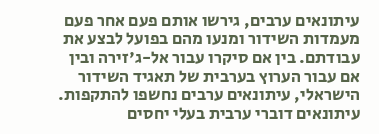עיתונאים ערבים, גירשו אותם פעם אחר פעם מעמדות השידור ומנעו מהם בפועל לבצע את עבודתם. בין אם סיקרו עבור אל-ג'זירה ובין אם עבור הערוץ בערבית של תאגיד השידור הישראלי, עיתונאים ערבים נחשפו להתקפות. עיתונאים דוברי ערבית בעלי יחסים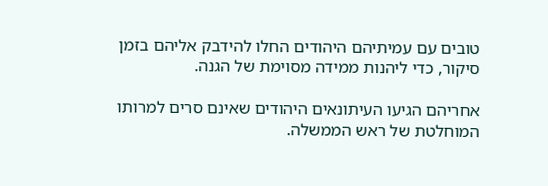טובים עם עמיתיהם היהודים החלו להידבק אליהם בזמן סיקור, כדי ליהנות ממידה מסוימת של הגנה.

אחריהם הגיעו העיתונאים היהודים שאינם סרים למרותו המוחלטת של ראש הממשלה.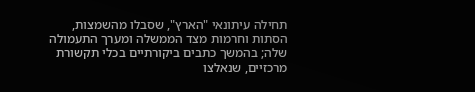תחילה עיתונאי "הארץ", שסבלו מהשמצות, הסתות וחרמות מצד הממשלה ומערך התעמולה שלה; בהמשך כתבים ביקורתיים בכלי תקשורת מרכזיים, שנאלצו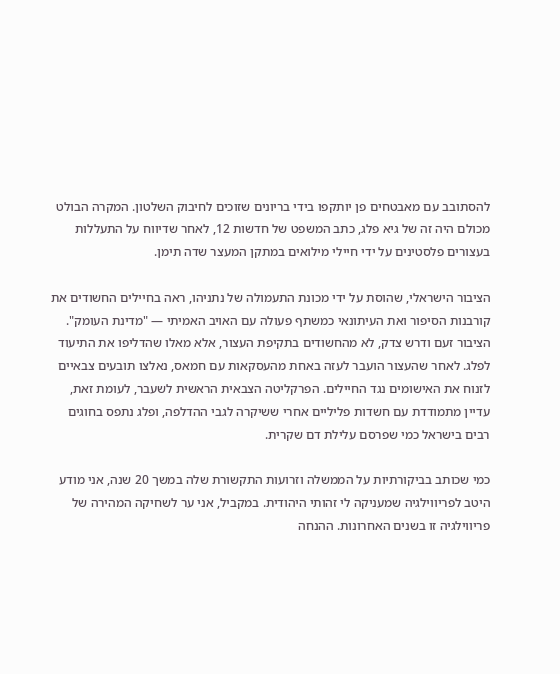להסתובב עם מאבטחים פן יותקפו בידי בריונים שזוכים לחיבוק השלטון. המקרה הבולט מכולם היה זה של גיא פלג, כתב המשפט של חדשות 12, לאחר שדיווח על התעללות בעצורים פלסטינים על ידי חיילי מילואים במתקן המעצר שדה תימן.

הציבור הישראלי, שהוסת על ידי מכונת התעמולה של נתניהו, ראה בחיילים החשודים את קורבנות הסיפור ואת העיתונאי כמשתף פעולה עם האויב האמיתי — "מדינת העומק". הציבור זעם ודרש צדק, לא מהחשודים בתקיפת העצור, אלא מאלו שהדליפו את התיעוד לפלג. לאחר שהעצור הועבר לעזה באחת מהעסקאות עם חמאס, נאלצו תובעים צבאיים לזנוח את האישומים נגד החיילים. הפרקליטה הצבאית הראשית לשעבר, לעומת זאת, עדיין מתמודדת עם חשדות פליליים אחרי ששיקרה לגבי ההדלפה, ופלג נתפס בחוגים רבים בישראל כמי שפרסם עלילת דם שקרית.

כמי שכותב בביקורתיות על הממשלה וזרועות התקשורת שלה במשך 20 שנה, אני מודע היטב לפריווילגיה שמעניקה לי זהותי היהודית. במקביל, אני ער לשחיקה המהירה של פריווילגיה זו בשנים האחרונות. ההנחה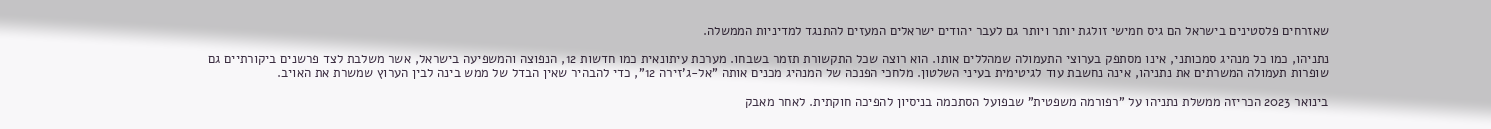שאזרחים פלסטינים בישראל הם גיס חמישי זולגת יותר ויותר גם לעבר יהודים ישראלים המעזים להתנגד למדיניות הממשלה.

נתניהו, כמו כל מנהיג סמכותני, אינו מסתפק בערוצי התעמולה שמהללים אותו. הוא רוצה שכל התקשורת תזמר בשבחו. מערכת עיתונאית כמו חדשות 12, הנפוצה והמשפיעה בישראל, אשר משלבת לצד פרשנים ביקורתיים גם שופרות תעמולה המשרתים את נתניהו, אינה נחשבת עוד לגיטימית בעיני השלטון. מלחכי הפנכה של המנהיג מכנים אותה "אל-ג'זירה 12", כדי להבהיר שאין הבדל של ממש בינה לבין הערוץ שמשרת את האויב.

בינואר 2023 הכריזה ממשלת נתניהו על "רפורמה משפטית" שבפועל הסתכמה בניסיון להפיכה חוקתית. לאחר מאבק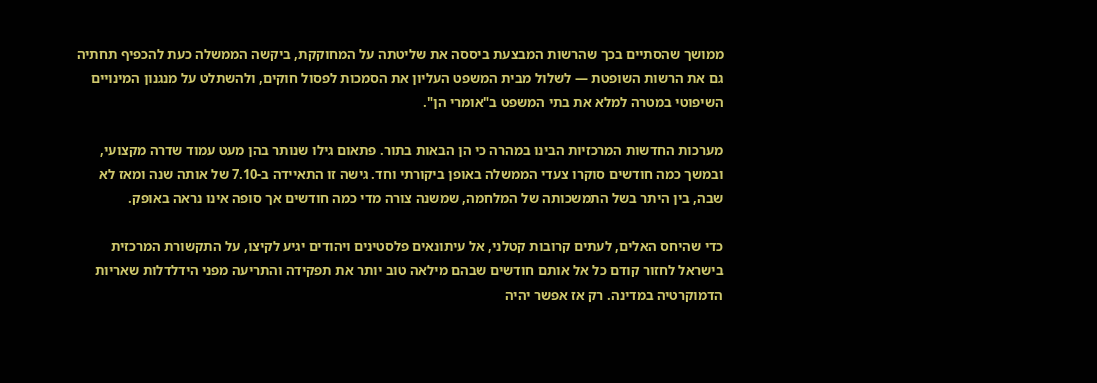ממושך שהסתיים בכך שהרשות המבצעת ביססה את שליטתה על המחוקקת, ביקשה הממשלה כעת להכפיף תחתיה גם את הרשות השופטת — לשלול מבית המשפט העליון את הסמכות לפסול חוקים, ולהשתלט על מנגנון המינויים השיפוטי במטרה למלא את בתי המשפט ב"אומרי הן".

מערכות החדשות המרכזיות הבינו במהרה כי הן הבאות בתור. פתאום גילו שנותר בהן מעט עמוד שדרה מקצועי, ובמשך כמה חודשים סוקרו צעדי הממשלה באופן ביקורתי וחד. גישה זו התאיידה ב-7.10 של אותה שנה ומאז לא שבה, בין היתר בשל התמשכותה של המלחמה, שמשנה צורה מדי כמה חודשים אך סופה אינו נראה באופק.

כדי שהיחס האלים, לעתים קרובות קטלני, אל עיתונאים פלסטינים ויהודים יגיע לקיצו, על התקשורת המרכזית בישראל לחזור קודם כל אל אותם חודשים שבהם מילאה טוב יותר את תפקידה והתריעה מפני הידלדלות שאריות הדמוקרטיה במדינה. רק אז אפשר יהיה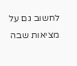לחשוב גם על מציאות שבה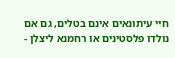חיי עיתונאים אינם בטלים, גם אם נולדו פלסטינים או רחמנא ליצלן -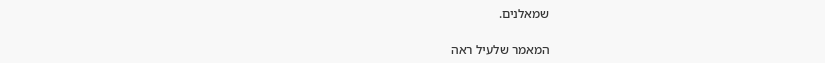שמאלנים.

המאמר שלעיל ראה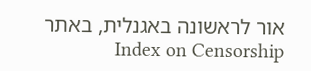אור לראשונה באגנלית, באתר Index on Censorship